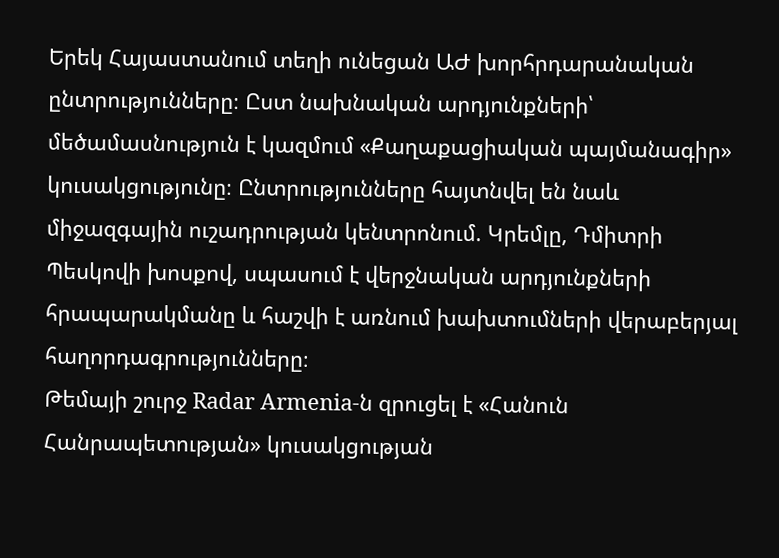Երեկ Հայաստանում տեղի ունեցան ԱԺ խորհրդարանական ընտրությունները։ Ըստ նախնական արդյունքների՝ մեծամասնություն է կազմում «Քաղաքացիական պայմանագիր» կուսակցությունը։ Ընտրությունները հայտնվել են նաև միջազգային ուշադրության կենտրոնում. Կրեմլը, Դմիտրի Պեսկովի խոսքով, սպասում է վերջնական արդյունքների հրապարակմանը և հաշվի է առնում խախտումների վերաբերյալ հաղորդագրությունները։
Թեմայի շուրջ Radar Armenia-ն զրուցել է «Հանուն Հանրապետության» կուսակցության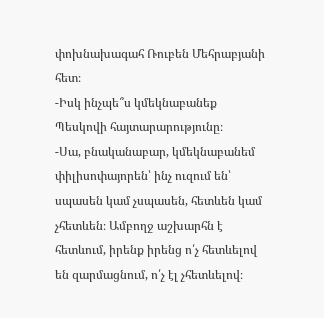փոխնախագահ Ռուբեն Մեհրաբյանի հետ։
-Իսկ ինչպե՞ս կմեկնաբանեք Պեսկովի հայտարարությունը։
-Սա, բնականաբար, կմեկնաբանեմ փիլիսոփայորեն՝ ինչ ուզում են՝ սպասեն կամ չսպասեն, հետևեն կամ չհետևեն։ Ամբողջ աշխարհն է հետևում, իրենք իրենց ո՛չ հետևելով են զարմացնում, ո՛չ էլ չհետևելով։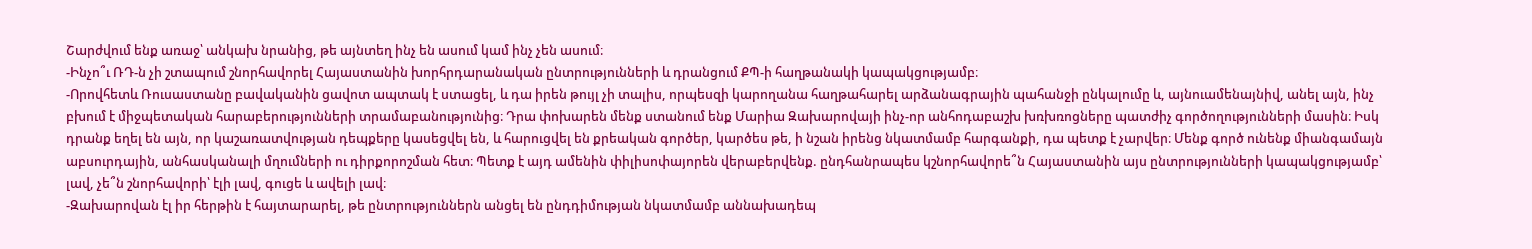Շարժվում ենք առաջ՝ անկախ նրանից, թե այնտեղ ինչ են ասում կամ ինչ չեն ասում։
-Ինչո՞ւ ՌԴ-ն չի շտապում շնորհավորել Հայաստանին խորհրդարանական ընտրությունների և դրանցում ՔՊ-ի հաղթանակի կապակցությամբ։
-Որովհետև Ռուսաստանը բավականին ցավոտ ապտակ է ստացել, և դա իրեն թույլ չի տալիս, որպեսզի կարողանա հաղթահարել արձանագրային պահանջի ընկալումը և, այնուամենայնիվ, անել այն, ինչ բխում է միջպետական հարաբերությունների տրամաբանությունից։ Դրա փոխարեն մենք ստանում ենք Մարիա Զախարովայի ինչ-որ անհոդաբաշխ խռխռոցները պատժիչ գործողությունների մասին։ Իսկ դրանք եղել են այն, որ կաշառատվության դեպքերը կասեցվել են, և հարուցվել են քրեական գործեր, կարծես թե, ի նշան իրենց նկատմամբ հարգանքի, դա պետք է չարվեր։ Մենք գործ ունենք միանգամայն աբսուրդային, անհասկանալի մղումների ու դիրքորոշման հետ։ Պետք է այդ ամենին փիլիսոփայորեն վերաբերվենք. ընդհանրապես կշնորհավորե՞ն Հայաստանին այս ընտրությունների կապակցությամբ՝ լավ, չե՞ն շնորհավորի՝ էլի լավ, գուցե և ավելի լավ։
-Զախարովան էլ իր հերթին է հայտարարել, թե ընտրություններն անցել են ընդդիմության նկատմամբ աննախադեպ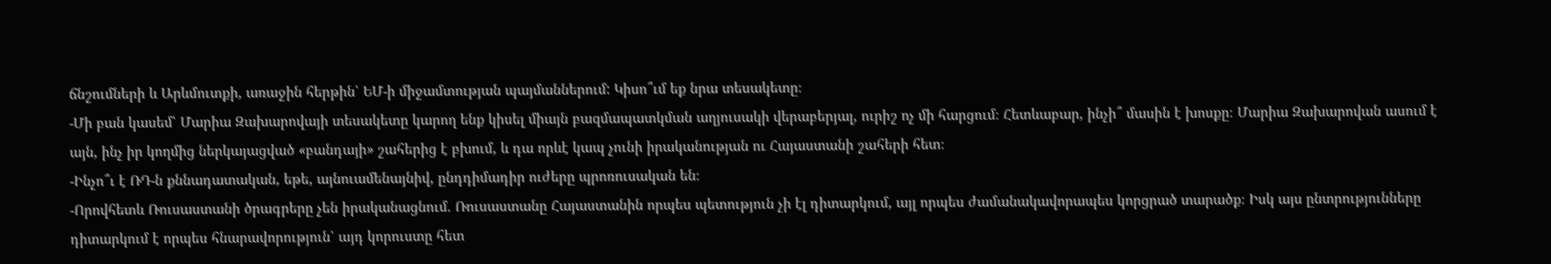ճնշումների և Արևմուտքի, առաջին հերթին՝ ԵՄ-ի միջամտության պայմաններում: Կիսո՞ւմ եք նրա տեսակետը։
-Մի բան կասեմ՝ Մարիա Զախարովայի տեսակետը կարող ենք կիսել միայն բազմապատկման աղյուսակի վերաբերյալ, ուրիշ ոչ մի հարցում։ Հետևաբար, ինչի՞ մասին է խոսքը։ Մարիա Զախարովան ասում է այն, ինչ իր կողմից ներկայացված «բանդայի» շահերից է բխում, և դա որևէ կապ չունի իրականության ու Հայաստանի շահերի հետ։
-Ինչո՞ւ է ՌԴ-ն քննադատական, եթե, այնուամենայնիվ, ընդդիմադիր ուժերը պրոռուսական են։
-Որովհետև Ռուսաստանի ծրագրերը չեն իրականացնում. Ռուսաստանը Հայաստանին որպես պետություն չի էլ դիտարկում, այլ որպես ժամանակավորապես կորցրած տարածք։ Իսկ այս ընտրությունները դիտարկում է որպես հնարավորություն՝ այդ կորուստը հետ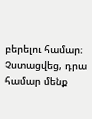բերելու համար։ Չստացվեց, դրա համար մենք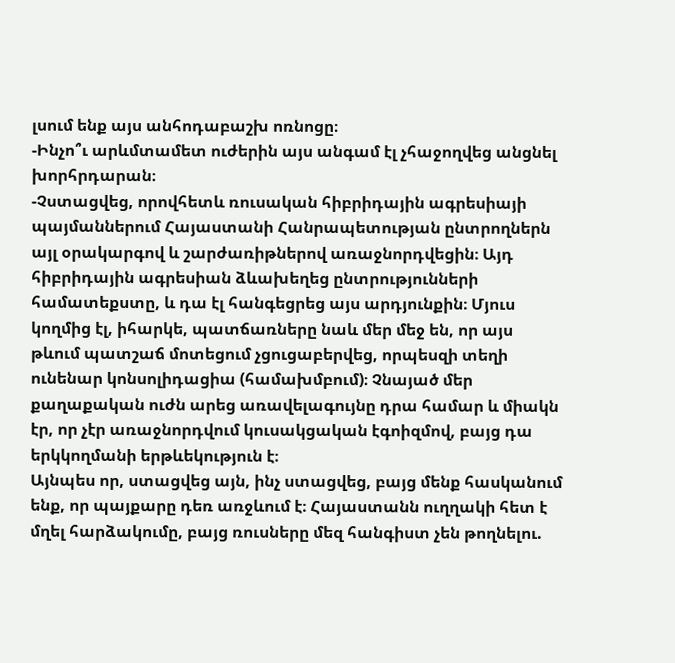լսում ենք այս անհոդաբաշխ ոռնոցը։
-Ինչո՞ւ արևմտամետ ուժերին այս անգամ էլ չհաջողվեց անցնել խորհրդարան։
-Չստացվեց, որովհետև ռուսական հիբրիդային ագրեսիայի պայմաններում Հայաստանի Հանրապետության ընտրողներն այլ օրակարգով և շարժառիթներով առաջնորդվեցին։ Այդ հիբրիդային ագրեսիան ձևախեղեց ընտրությունների համատեքստը, և դա էլ հանգեցրեց այս արդյունքին։ Մյուս կողմից էլ, իհարկե, պատճառները նաև մեր մեջ են, որ այս թևում պատշաճ մոտեցում չցուցաբերվեց, որպեսզի տեղի ունենար կոնսոլիդացիա (համախմբում)։ Չնայած մեր քաղաքական ուժն արեց առավելագույնը դրա համար և միակն էր, որ չէր առաջնորդվում կուսակցական էգոիզմով, բայց դա երկկողմանի երթևեկություն է։
Այնպես որ, ստացվեց այն, ինչ ստացվեց, բայց մենք հասկանում ենք, որ պայքարը դեռ առջևում է։ Հայաստանն ուղղակի հետ է մղել հարձակումը, բայց ռուսները մեզ հանգիստ չեն թողնելու.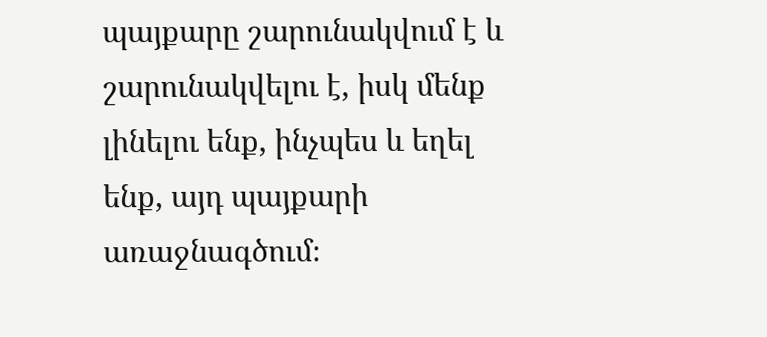պայքարը շարունակվում է և շարունակվելու է, իսկ մենք լինելու ենք, ինչպես և եղել ենք, այդ պայքարի առաջնագծում։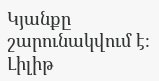Կյանքը շարունակվում է։
Լիլիթ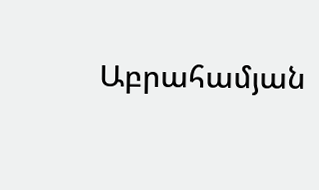Աբրահամյան